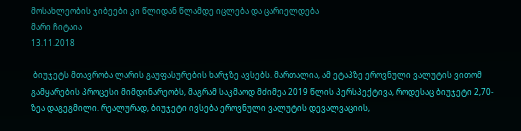მოსახლეობის ჯიბეები კი წლიდან წლამდე იცლება და ცარიელდება
მარი ჩიტაია
13.11.2018

 ბიუჯეტს მთავრობა ლარის გაუფასურების ხარჯზე ავსებს. მართალია, ამ ეტაპზე ეროვნული ვალუტის ვითომ გამყარების პროცესი მიმდინარეობს, მაგრამ საკმაოდ მძიმეა 2019 წლის პერსპექტივა, როდესაც ბიუჯეტი 2,70-ზეა დაგეგმილი. რეალურად, ბიუჯეტი ივსება ეროვნული ვალუტის დევალვაციის,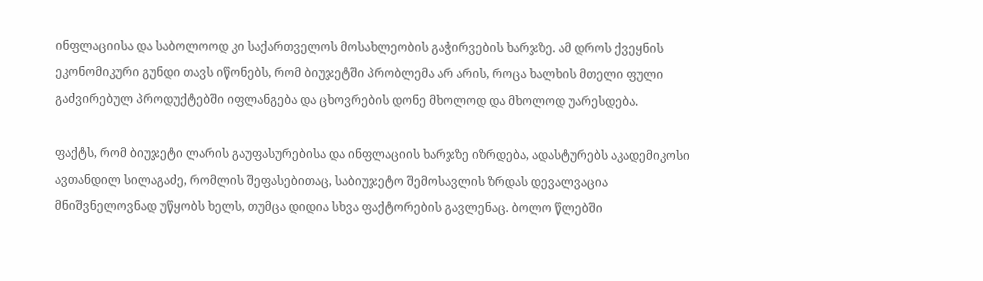ინფლაციისა და საბოლოოდ კი საქართველოს მოსახლეობის გაჭირვების ხარჯზე. ამ დროს ქვეყნის ეკონომიკური გუნდი თავს იწონებს, რომ ბიუჯეტში პრობლემა არ არის, როცა ხალხის მთელი ფული გაძვირებულ პროდუქტებში იფლანგება და ცხოვრების დონე მხოლოდ და მხოლოდ უარესდება.

ფაქტს, რომ ბიუჯეტი ლარის გაუფასურებისა და ინფლაციის ხარჯზე იზრდება, ადასტურებს აკადემიკოსი ავთანდილ სილაგაძე, რომლის შეფასებითაც, საბიუჯეტო შემოსავლის ზრდას დევალვაცია მნიშვნელოვნად უწყობს ხელს, თუმცა დიდია სხვა ფაქტორების გავლენაც. ბოლო წლებში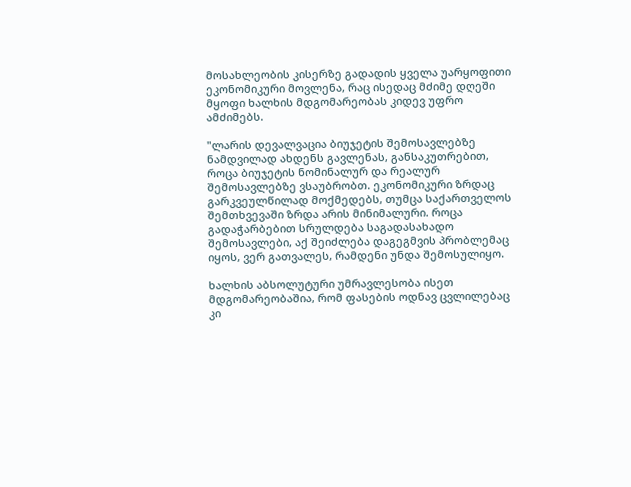მოსახლეობის კისერზე გადადის ყველა უარყოფითი ეკონომიკური მოვლენა, რაც ისედაც მძიმე დღეში მყოფი ხალხის მდგომარეობას კიდევ უფრო ამძიმებს.

"ლარის დევალვაცია ბიუჯეტის შემოსავლებზე ნამდვილად ახდენს გავლენას, განსაკუთრებით, როცა ბიუჯეტის ნომინალურ და რეალურ შემოსავლებზე ვსაუბრობთ. ეკონომიკური ზრდაც გარკვეულწილად მოქმედებს, თუმცა საქართველოს შემთხვევაში ზრდა არის მინიმალური. როცა გადაჭარბებით სრულდება საგადასახადო შემოსავლები, აქ შეიძლება დაგეგმვის პრობლემაც იყოს, ვერ გათვალეს, რამდენი უნდა შემოსულიყო.

ხალხის აბსოლუტური უმრავლესობა ისეთ მდგომარეობაშია, რომ ფასების ოდნავ ცვლილებაც კი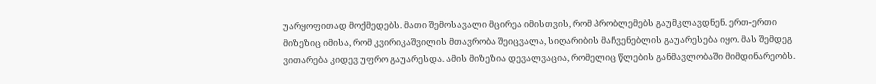უარყოფითად მოქმედებს. მათი შემოსავალი მცირეა იმისთვის, რომ პრობლემებს გაუმკლავდნენ. ერთ-ერთი მიზეზიც იმისა, რომ კვირიკაშვილის მთავრობა შეიცვალა, სიღარიბის მაჩვენებლის გაუარესება იყო. მას შემდეგ ვითარება კიდევ უფრო გაუარესდა. ამის მიზეზია დევალვაცია, რომელიც წლების განმავლობაში მიმდინარეობს.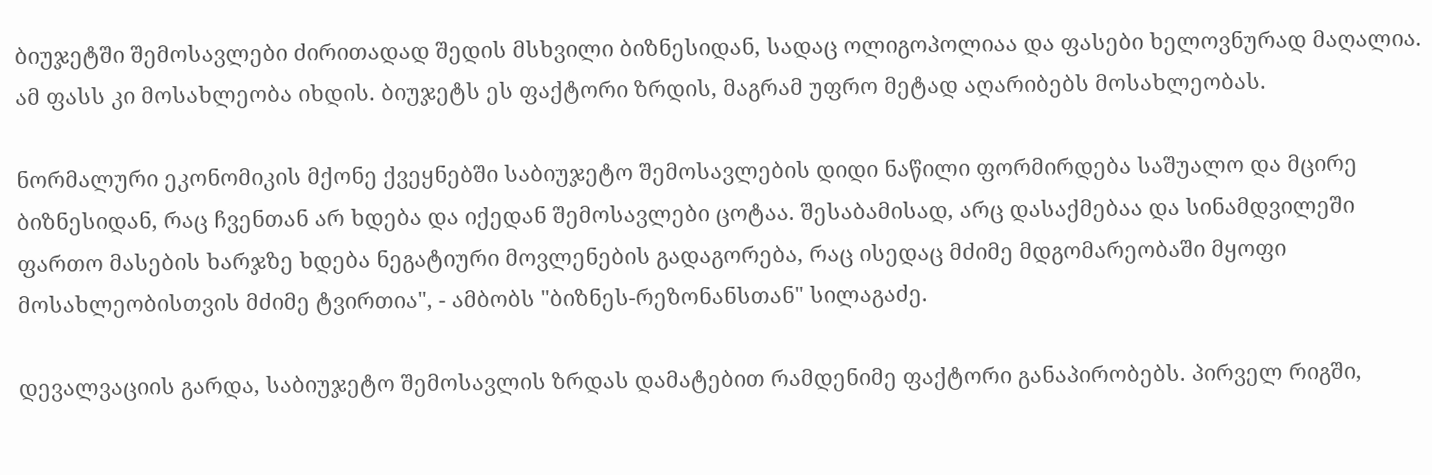ბიუჯეტში შემოსავლები ძირითადად შედის მსხვილი ბიზნესიდან, სადაც ოლიგოპოლიაა და ფასები ხელოვნურად მაღალია. ამ ფასს კი მოსახლეობა იხდის. ბიუჯეტს ეს ფაქტორი ზრდის, მაგრამ უფრო მეტად აღარიბებს მოსახლეობას.

ნორმალური ეკონომიკის მქონე ქვეყნებში საბიუჯეტო შემოსავლების დიდი ნაწილი ფორმირდება საშუალო და მცირე ბიზნესიდან, რაც ჩვენთან არ ხდება და იქედან შემოსავლები ცოტაა. შესაბამისად, არც დასაქმებაა და სინამდვილეში ფართო მასების ხარჯზე ხდება ნეგატიური მოვლენების გადაგორება, რაც ისედაც მძიმე მდგომარეობაში მყოფი მოსახლეობისთვის მძიმე ტვირთია", - ამბობს "ბიზნეს-რეზონანსთან" სილაგაძე.

დევალვაციის გარდა, საბიუჯეტო შემოსავლის ზრდას დამატებით რამდენიმე ფაქტორი განაპირობებს. პირველ რიგში,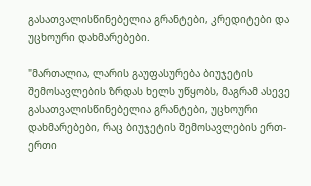გასათვალისწინებელია გრანტები, კრედიტები და უცხოური დახმარებები.

"მართალია, ლარის გაუფასურება ბიუჯეტის შემოსავლების ზრდას ხელს უწყობს, მაგრამ ასევე გასათვალისწინებელია გრანტები, უცხოური დახმარებები, რაც ბიუჯეტის შემოსავლების ერთ-ერთი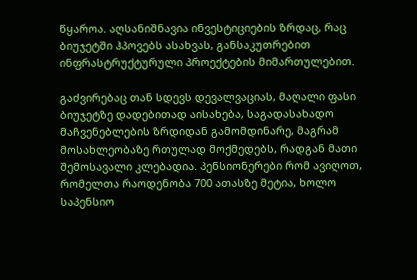წყაროა. აღსანიშნავია ინვესტიციების ზრდაც, რაც ბიუჯეტში ჰპოვებს ასახვას, განსაკუთრებით ინფრასტრუქტურული პროექტების მიმართულებით.

გაძვირებაც თან სდევს დევალვაციას, მაღალი ფასი ბიუჯეტზე დადებითად აისახება, საგადასახადო მაჩვენებლების ზრდიდან გამომდინარე, მაგრამ მოსახლეობაზე რთულად მოქმედებს, რადგან მათი შემოსავალი კლებადია. პენსიონერები რომ ავიღოთ, რომელთა რაოდენობა 700 ათასზე მეტია, ხოლო საპენსიო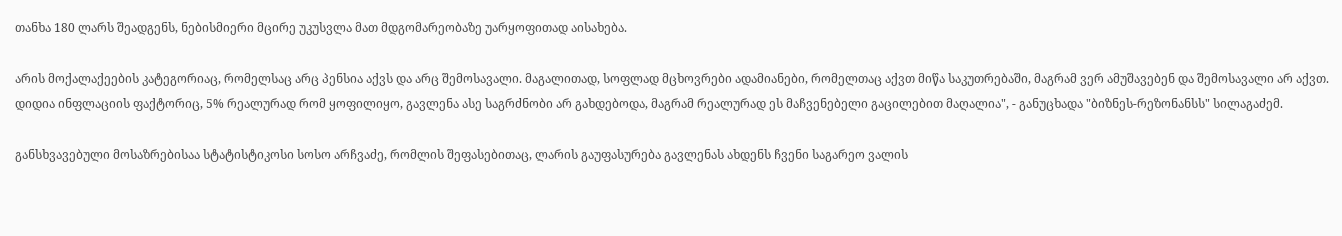თანხა 180 ლარს შეადგენს, ნებისმიერი მცირე უკუსვლა მათ მდგომარეობაზე უარყოფითად აისახება.

არის მოქალაქეების კატეგორიაც, რომელსაც არც პენსია აქვს და არც შემოსავალი. მაგალითად, სოფლად მცხოვრები ადამიანები, რომელთაც აქვთ მიწა საკუთრებაში, მაგრამ ვერ ამუშავებენ და შემოსავალი არ აქვთ. დიდია ინფლაციის ფაქტორიც, 5% რეალურად რომ ყოფილიყო, გავლენა ასე საგრძნობი არ გახდებოდა, მაგრამ რეალურად ეს მაჩვენებელი გაცილებით მაღალია", - განუცხადა "ბიზნეს-რეზონანსს" სილაგაძემ.

განსხვავებული მოსაზრებისაა სტატისტიკოსი სოსო არჩვაძე, რომლის შეფასებითაც, ლარის გაუფასურება გავლენას ახდენს ჩვენი საგარეო ვალის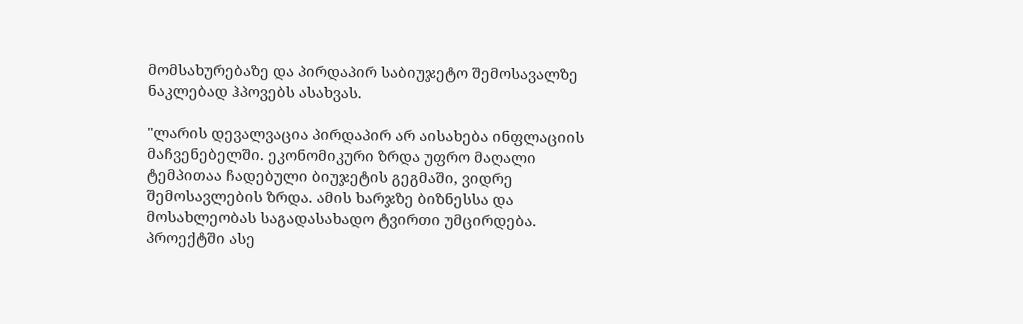მომსახურებაზე და პირდაპირ საბიუჯეტო შემოსავალზე ნაკლებად ჰპოვებს ასახვას.

"ლარის დევალვაცია პირდაპირ არ აისახება ინფლაციის მაჩვენებელში. ეკონომიკური ზრდა უფრო მაღალი ტემპითაა ჩადებული ბიუჯეტის გეგმაში, ვიდრე შემოსავლების ზრდა. ამის ხარჯზე ბიზნესსა და მოსახლეობას საგადასახადო ტვირთი უმცირდება. პროექტში ასე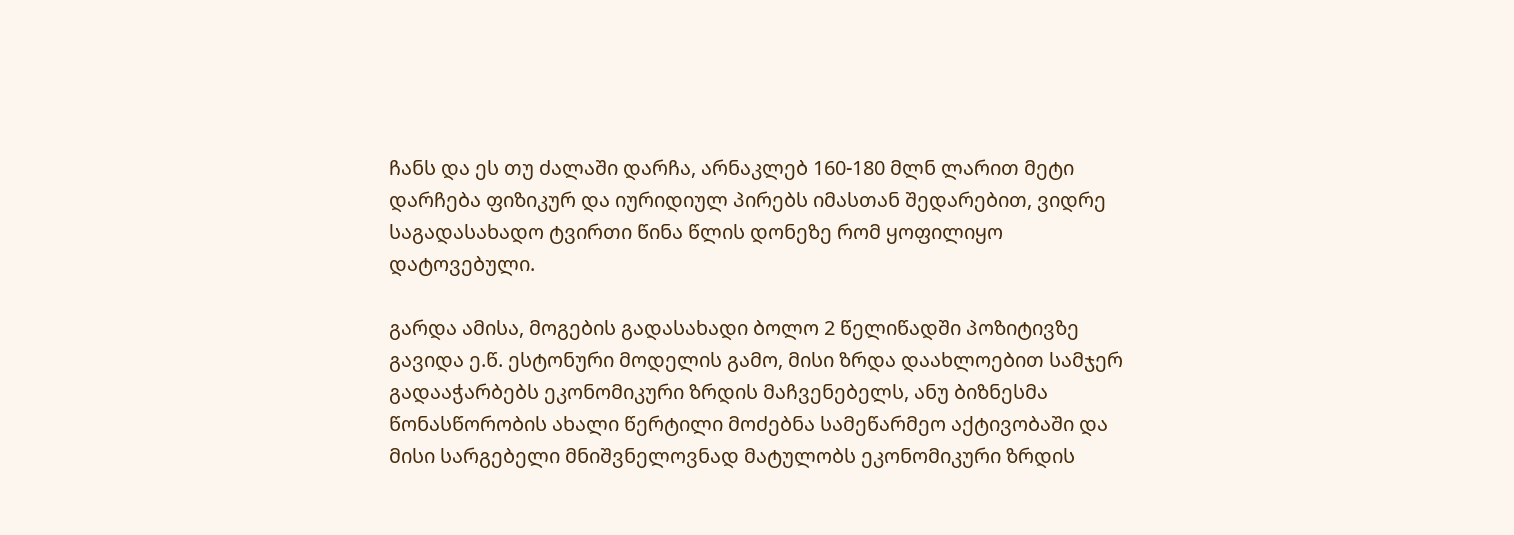ჩანს და ეს თუ ძალაში დარჩა, არნაკლებ 160-180 მლნ ლარით მეტი დარჩება ფიზიკურ და იურიდიულ პირებს იმასთან შედარებით, ვიდრე საგადასახადო ტვირთი წინა წლის დონეზე რომ ყოფილიყო დატოვებული.

გარდა ამისა, მოგების გადასახადი ბოლო 2 წელიწადში პოზიტივზე გავიდა ე.წ. ესტონური მოდელის გამო, მისი ზრდა დაახლოებით სამჯერ გადააჭარბებს ეკონომიკური ზრდის მაჩვენებელს, ანუ ბიზნესმა წონასწორობის ახალი წერტილი მოძებნა სამეწარმეო აქტივობაში და მისი სარგებელი მნიშვნელოვნად მატულობს ეკონომიკური ზრდის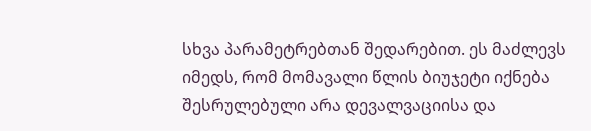სხვა პარამეტრებთან შედარებით. ეს მაძლევს იმედს, რომ მომავალი წლის ბიუჯეტი იქნება შესრულებული არა დევალვაციისა და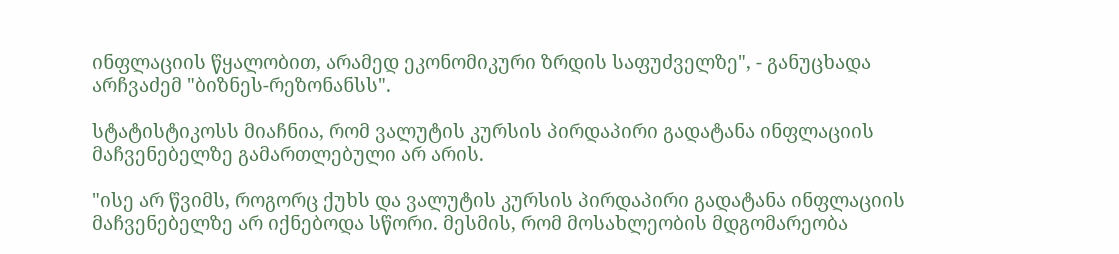ინფლაციის წყალობით, არამედ ეკონომიკური ზრდის საფუძველზე", - განუცხადა არჩვაძემ "ბიზნეს-რეზონანსს".

სტატისტიკოსს მიაჩნია, რომ ვალუტის კურსის პირდაპირი გადატანა ინფლაციის მაჩვენებელზე გამართლებული არ არის.

"ისე არ წვიმს, როგორც ქუხს და ვალუტის კურსის პირდაპირი გადატანა ინფლაციის მაჩვენებელზე არ იქნებოდა სწორი. მესმის, რომ მოსახლეობის მდგომარეობა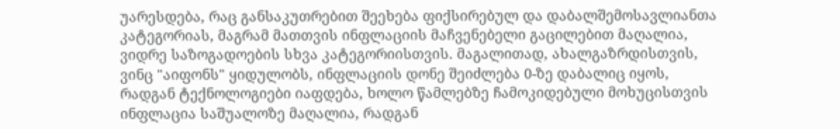უარესდება, რაც განსაკუთრებით შეეხება ფიქსირებულ და დაბალშემოსავლიანთა კატეგორიას, მაგრამ მათთვის ინფლაციის მაჩვენებელი გაცილებით მაღალია, ვიდრე საზოგადოების სხვა კატეგორიისთვის. მაგალითად, ახალგაზრდისთვის, ვინც "აიფონს" ყიდულობს, ინფლაციის დონე შეიძლება 0-ზე დაბალიც იყოს, რადგან ტექნოლოგიები იაფდება, ხოლო წამლებზე ჩამოკიდებული მოხუცისთვის ინფლაცია საშუალოზე მაღალია, რადგან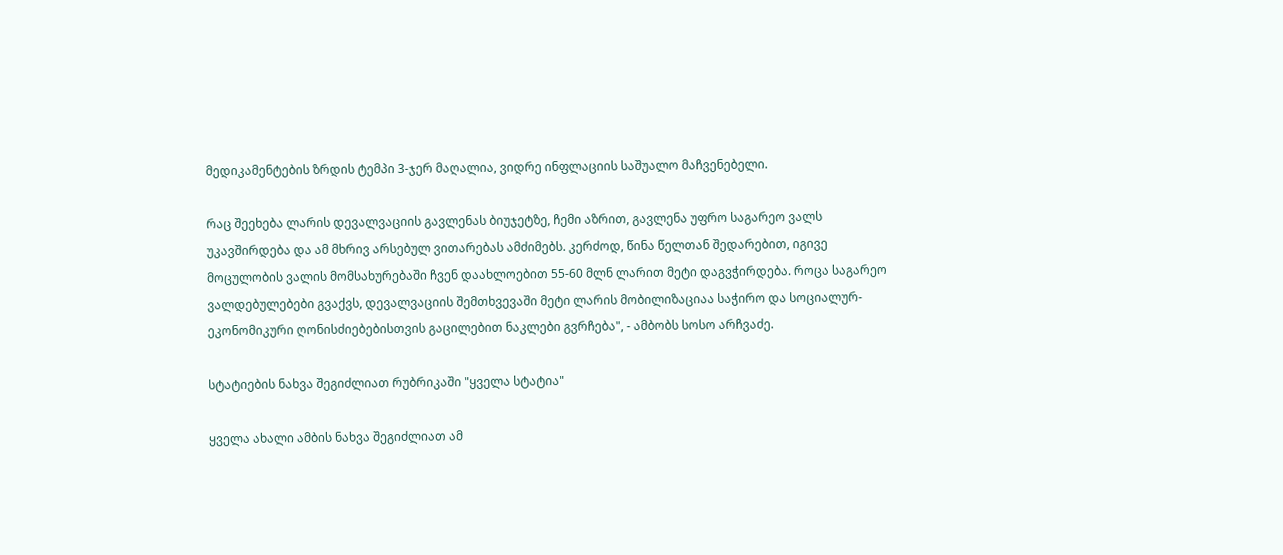მედიკამენტების ზრდის ტემპი 3-ჯერ მაღალია, ვიდრე ინფლაციის საშუალო მაჩვენებელი.

რაც შეეხება ლარის დევალვაციის გავლენას ბიუჯეტზე, ჩემი აზრით, გავლენა უფრო საგარეო ვალს უკავშირდება და ამ მხრივ არსებულ ვითარებას ამძიმებს. კერძოდ, წინა წელთან შედარებით, იგივე მოცულობის ვალის მომსახურებაში ჩვენ დაახლოებით 55-60 მლნ ლარით მეტი დაგვჭირდება. როცა საგარეო ვალდებულებები გვაქვს, დევალვაციის შემთხვევაში მეტი ლარის მობილიზაციაა საჭირო და სოციალურ-ეკონომიკური ღონისძიებებისთვის გაცილებით ნაკლები გვრჩება", - ამბობს სოსო არჩვაძე.

სტატიების ნახვა შეგიძლიათ რუბრიკაში "ყველა სტატია"

ყველა ახალი ამბის ნახვა შეგიძლიათ ამ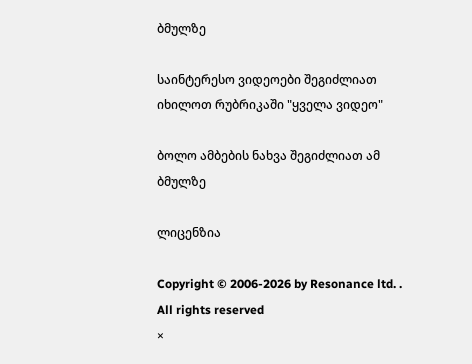ბმულზე

საინტერესო ვიდეოები შეგიძლიათ იხილოთ რუბრიკაში "ყველა ვიდეო"

ბოლო ამბების ნახვა შეგიძლიათ ამ ბმულზე

ლიცენზია

Copyright © 2006-2026 by Resonance ltd. . All rights reserved
×